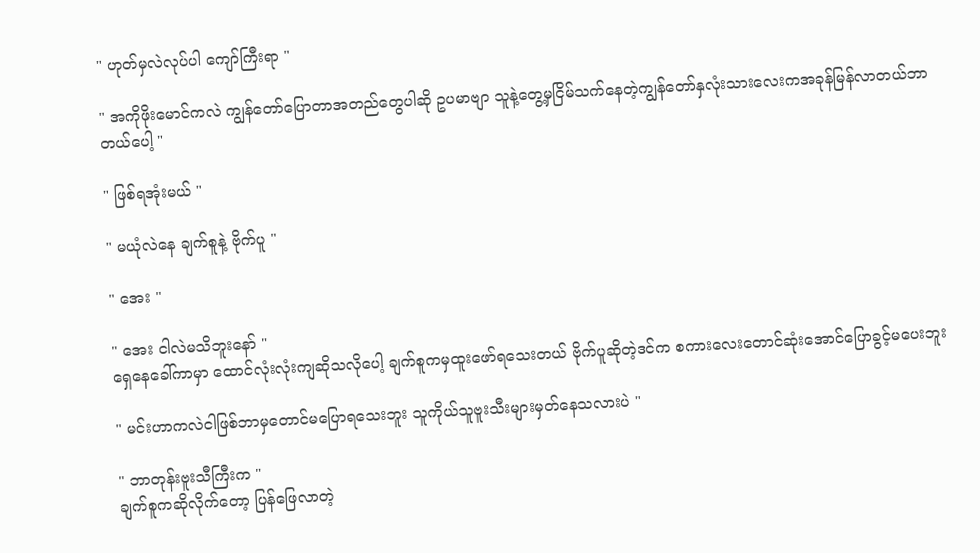" ဟုတ်မှလဲလုပ်ပါ ကျော်ကြီးရာ "

" အကိုဖိုးမောင်ကလဲ ကျွန်တော်ပြောတာအတည်တွေပါဆို ဥပမာဗျာ သူနဲ့တွေ့မှငြိမ်သက်နေတဲ့ကျွန်တော်နှလုံးသားလေးကအခုန်မြန်လာတယ်ဘာတယ်ပေါ့ "

" ဖြစ်ရအုံးမယ် "

" မယုံလဲနေ ချက်စူနဲ့ ဗိုက်ပူ "

" အေး "

" အေး ငါလဲမသိဘူးနော် "
ရှေနေခေါ်ကာမှာ ထောင်လုံးလုံးကျဆိုသလိုပေါ့ ချက်စူကမှထူးဖော်ရသေးတယ် ဗိုက်ပူဆိုတဲ့ဒင်က စကားလေးတောင်ဆုံးအောင်ပြောခွင့်မပေးဘူး

" မင်းဟာကလဲငါဖြစ်ဘာမှတောင်မပြောရသေးဘူး သူကိုယ်သူဗူးသီးများမှတ်နေသလားပဲ "

" ဘာတုန်းဗူးသီကြီးက "
ချက်စူကဆိုလိုက်တော့ ပြန်ဖြေလာတဲ့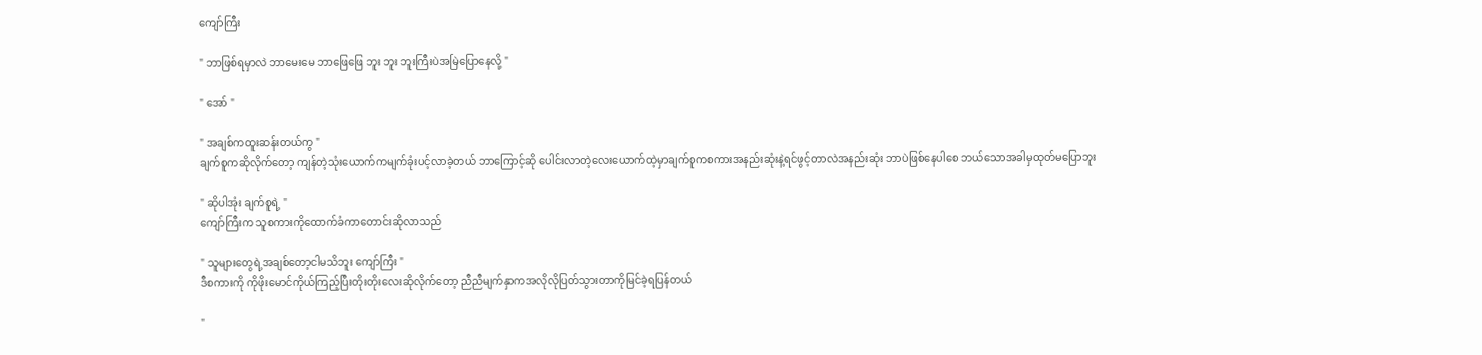ကျော်ကြီး

" ဘာဖြစ်ရမှာလဲ ဘာမေးမေ ဘာဖြေဖြေ ဘူး ဘူး ဘူးကြီးပဲအမြဲပြောနေလို့ "

" အော် "

" အချစ်ကထူးဆန်းတယ်ကွ "
ချက်စူကဆိုလိုက်တော့ ကျန်တဲ့သုံးယောက်ကမျက်ခုံးပင့်လာခဲ့တယ် ဘာကြောင့်ဆို ပေါင်းလာတဲ့လေးယောက်ထဲ့မှာချက်စူကစကားအနည်းဆုံးနဲ့ရင်ဖွင့်တာလဲအနည်းဆုံး ဘာပဲဖြစ်နေပါစေ ဘယ်သောအခါမှထုတ်မပြောဘူး

" ဆိုပါအုံး ချက်စူရဲ့ "
ကျော်ကြီးက သူစကားကိုထောက်ခံကာတောင်းဆိုလာသည်

" သူများတွေရဲ့အချစ်တော့ငါမသိဘူး ကျော်ကြီး "
ဒီစကားကို ကိုဖိုးမောင်ကိုယ်ကြည့်ပြီးတိုးတိုးလေးဆိုလိုက်တော့ ညီညီမျက်နှာကအလိုလိုပြတ်သွားတာကိုမြင်ခဲ့ရပြန်တယ်

"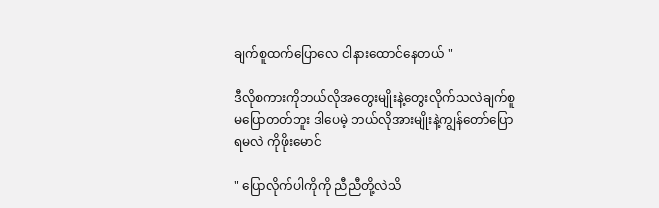ချက်စူထက်ပြောလေ ငါနားထောင်နေတယ် "

ဒီလိုစကားကိုဘယ်လိုအတွေးမျိုးနဲ့တွေးလိုက်သလဲချက်စူမပြောတတ်ဘူး ဒါပေမဲ့ ဘယ်လိုအားမျိုးနဲ့ကျွန်တော်ပြောရမလဲ ကိုဖိုးမောင်

" ပြောလိုက်ပါကိုကို ညီညီတို့လဲသိ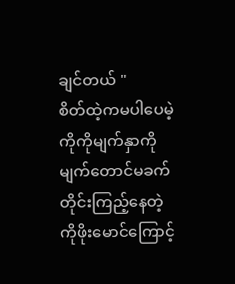ချင်တယ် "
စိတ်ထဲ့ကမပါပေမဲ့ ကိုကိုမျက်နှာကိုမျက်တောင်မခက်တိုင်းကြည့်နေတဲ့ကိုဖိုးမောင်ကြောင့်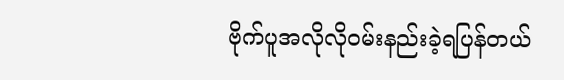ဗိုက်ပူအလိုလို၀မ်းနည်းခဲ့ရပြန်တယ်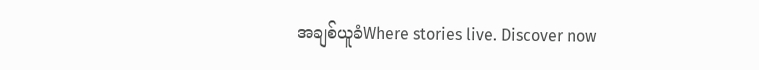အချစ်ယူခံWhere stories live. Discover now